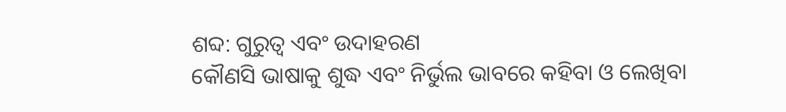ଶବ୍ଦ: ଗୁରୁତ୍ୱ ଏବଂ ଉଦାହରଣ
କୌଣସି ଭାଷାକୁ ଶୁଦ୍ଧ ଏବଂ ନିର୍ଭୁଲ ଭାବରେ କହିବା ଓ ଲେଖିବା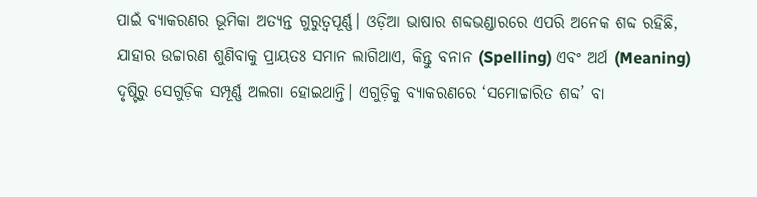ପାଇଁ ବ୍ୟାକରଣର ଭୂମିକା ଅତ୍ୟନ୍ତ ଗୁରୁତ୍ୱପୂର୍ଣ୍ଣ। ଓଡ଼ିଆ ଭାଷାର ଶବ୍ଦଭଣ୍ଡାରରେ ଏପରି ଅନେକ ଶବ୍ଦ ରହିଛି, ଯାହାର ଉଚ୍ଚାରଣ ଶୁଣିବାକୁ ପ୍ରାୟତଃ ସମାନ ଲାଗିଥାଏ, କିନ୍ତୁ ବନାନ (Spelling) ଏବଂ ଅର୍ଥ (Meaning) ଦୃଷ୍ଟିରୁ ସେଗୁଡ଼ିକ ସମ୍ପୂର୍ଣ୍ଣ ଅଲଗା ହୋଇଥାନ୍ତି। ଏଗୁଡ଼ିକୁ ବ୍ୟାକରଣରେ ‘ସମୋଚ୍ଚାରିତ ଶବ୍ଦ’ ବା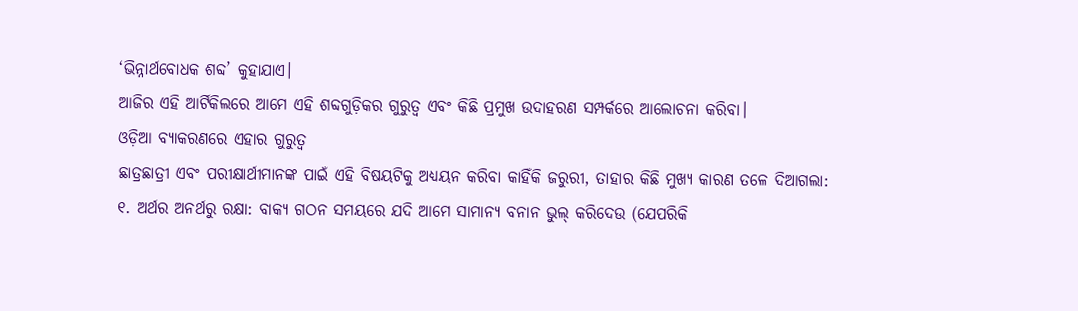‘ଭିନ୍ନାର୍ଥବୋଧକ ଶବ୍ଦ’ କୁହାଯାଏ।
ଆଜିର ଏହି ଆର୍ଟିକିଲରେ ଆମେ ଏହି ଶବ୍ଦଗୁଡ଼ିକର ଗୁରୁତ୍ୱ ଏବଂ କିଛି ପ୍ରମୁଖ ଉଦାହରଣ ସମ୍ପର୍କରେ ଆଲୋଚନା କରିବା।
ଓଡ଼ିଆ ବ୍ୟାକରଣରେ ଏହାର ଗୁରୁତ୍ୱ
ଛାତ୍ରଛାତ୍ରୀ ଏବଂ ପରୀକ୍ଷାର୍ଥୀମାନଙ୍କ ପାଇଁ ଏହି ବିଷୟଟିକୁ ଅଧ୍ୟୟନ କରିବା କାହିଁକି ଜରୁରୀ, ତାହାର କିଛି ମୁଖ୍ୟ କାରଣ ତଳେ ଦିଆଗଲା:
୧. ଅର୍ଥର ଅନର୍ଥରୁ ରକ୍ଷା: ବାକ୍ୟ ଗଠନ ସମୟରେ ଯଦି ଆମେ ସାମାନ୍ୟ ବନାନ ଭୁଲ୍ କରିଦେଉ (ଯେପରିକି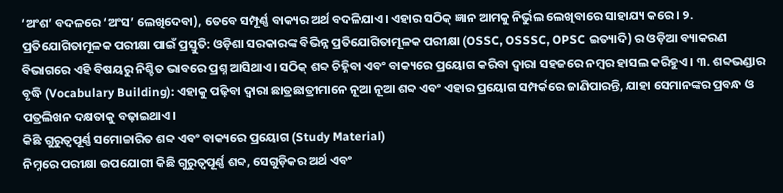‘ଅଂଶ’ ବଦଳରେ ‘ଅଂସ’ ଲେଖିଦେବା), ତେବେ ସମ୍ପୂର୍ଣ୍ଣ ବାକ୍ୟର ଅର୍ଥ ବଦଳିଯାଏ। ଏହାର ସଠିକ୍ ଜ୍ଞାନ ଆମକୁ ନିର୍ଭୁଲ ଲେଖିବାରେ ସାହାଯ୍ୟ କରେ। ୨. ପ୍ରତିଯୋଗିତାମୂଳକ ପରୀକ୍ଷା ପାଇଁ ପ୍ରସ୍ତୁତି: ଓଡ଼ିଶା ସରକାରଙ୍କ ବିଭିନ୍ନ ପ୍ରତିଯୋଗିତାମୂଳକ ପରୀକ୍ଷା (OSSC, OSSSC, OPSC ଇତ୍ୟାଦି) ର ଓଡ଼ିଆ ବ୍ୟାକରଣ ବିଭାଗରେ ଏହି ବିଷୟରୁ ନିଶ୍ଚିତ ଭାବରେ ପ୍ରଶ୍ନ ଆସିଥାଏ। ସଠିକ୍ ଶବ୍ଦ ଚିହ୍ନିବା ଏବଂ ବାକ୍ୟରେ ପ୍ରୟୋଗ କରିବା ଦ୍ୱାରା ସହଜରେ ନମ୍ବର ହାସଲ କରିହୁଏ। ୩. ଶବ୍ଦଭଣ୍ଡାର ବୃଦ୍ଧି (Vocabulary Building): ଏହାକୁ ପଢ଼ିବା ଦ୍ୱାରା ଛାତ୍ରଛାତ୍ରୀମାନେ ନୂଆ ନୂଆ ଶବ୍ଦ ଏବଂ ଏହାର ପ୍ରୟୋଗ ସମ୍ପର୍କରେ ଜାଣିପାରନ୍ତି, ଯାହା ସେମାନଙ୍କର ପ୍ରବନ୍ଧ ଓ ପତ୍ରଲିଖନ ଦକ୍ଷତାକୁ ବଢ଼ାଇଥାଏ।
କିଛି ଗୁରୁତ୍ୱପୂର୍ଣ୍ଣ ସମୋଚ୍ଚାରିତ ଶବ୍ଦ ଏବଂ ବାକ୍ୟରେ ପ୍ରୟୋଗ (Study Material)
ନିମ୍ନରେ ପରୀକ୍ଷା ଉପଯୋଗୀ କିଛି ଗୁରୁତ୍ୱପୂର୍ଣ୍ଣ ଶବ୍ଦ, ସେଗୁଡ଼ିକର ଅର୍ଥ ଏବଂ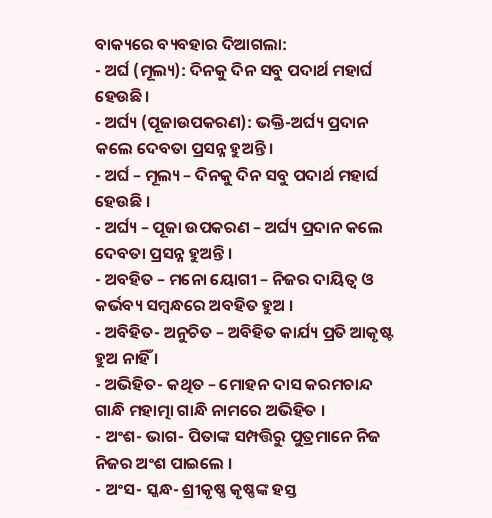ବାକ୍ୟରେ ବ୍ୟବହାର ଦିଆଗଲା:
- ଅର୍ଘ (ମୂଲ୍ୟ): ଦିନକୁ ଦିନ ସବୁ ପଦାର୍ଥ ମହାର୍ଘ ହେଉଛି।
- ଅର୍ଘ୍ୟ (ପୂଜାଉପକରଣ): ଭକ୍ତି-ଅର୍ଘ୍ୟ ପ୍ରଦାନ କଲେ ଦେବତା ପ୍ରସନ୍ନ ହୁଅନ୍ତି।
- ଅର୍ଘ – ମୂଲ୍ୟ – ଦିନକୁ ଦିନ ସବୁ ପଦାର୍ଥ ମହାର୍ଘ ହେଉଛି ।
- ଅର୍ଘ୍ୟ – ପୂଜା ଉପକରଣ – ଅର୍ଘ୍ୟ ପ୍ରଦାନ କଲେ ଦେବତା ପ୍ରସନ୍ନ ହୁଅନ୍ତି ।
- ଅବହିତ – ମନୋ ୟୋଗୀ – ନିଜର ଦାୟିତ୍ଵ ଓ କର୍ଭବ୍ୟ ସମ୍ବନ୍ଧରେ ଅବହିତ ହୁଅ ।
- ଅବିହିତ- ଅନୁଚିତ – ଅବିହିତ କାର୍ଯ୍ୟ ପ୍ରତି ଆକୃଷ୍ଟ ହୁଅ ନାହିଁ ।
- ଅଭିହିତ- କଥିତ – ମୋହନ ଦାସ କରମଚାନ୍ଦ ଗାନ୍ଧି ମହାତ୍ମା ଗାନ୍ଧି ନାମରେ ଅଭିହିତ ।
- ଅଂଶ- ଭାଗ- ପିତାଙ୍କ ସମ୍ପତ୍ତିରୁ ପୁତ୍ରମାନେ ନିଜ ନିଜର ଅଂଶ ପାଇଲେ ।
- ଅଂସ- ସ୍କନ୍ଧ- ଶ୍ରୀକୃଷ୍ଣ କୃଷ୍ଣଙ୍କ ହସ୍ତ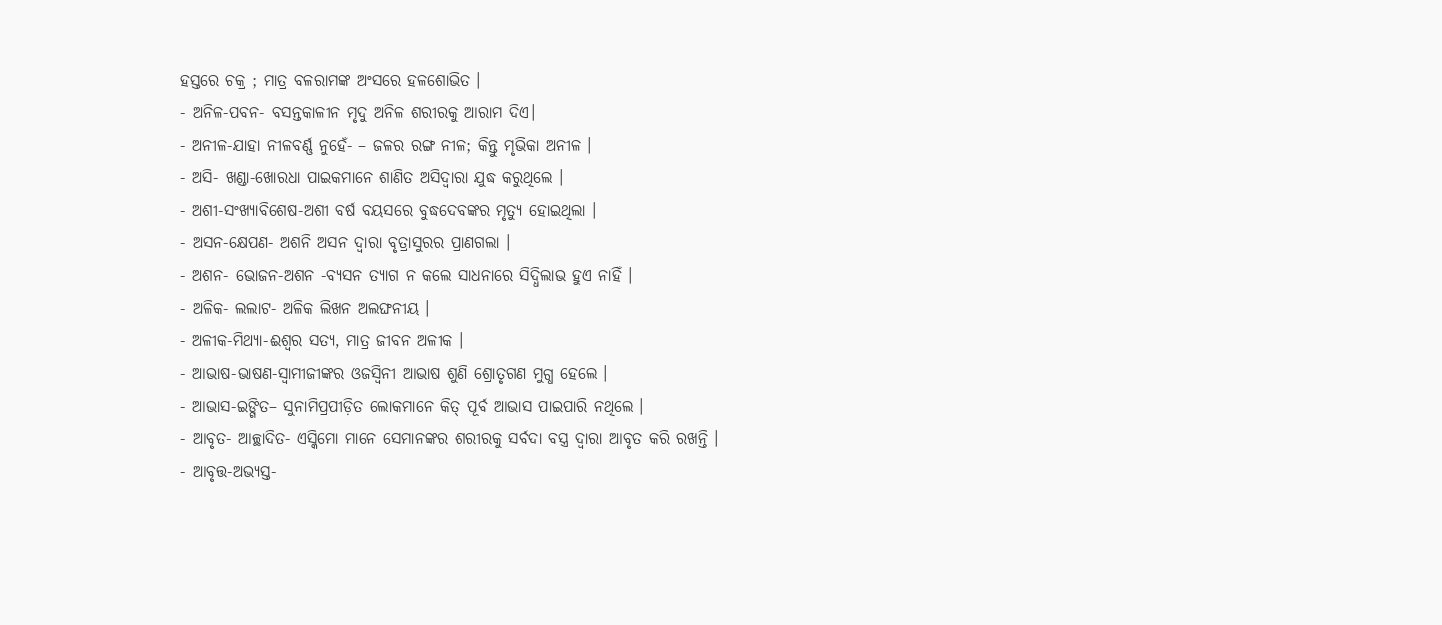ହସ୍ତରେ ଚକ୍ର ; ମାତ୍ର ବଳରାମଙ୍କ ଅଂସରେ ହଳଶୋଭିତ ।
- ଅନିଳ-ପବନ- ବସନ୍ତକାଳୀନ ମୃଦୁ ଅନିଳ ଶରୀରକୁ ଆରାମ ଦିଏ।
- ଅନୀଳ-ଯାହା ନୀଳବର୍ଣ୍ଣ ନୁହେଁ- – ଜଳର ରଙ୍ଗ ନୀଳ; କିନ୍ତୁ ମୃଭିକା ଅନୀଳ ।
- ଅସି- ଖଣ୍ଡା-ଖୋରଧା ପାଇକମାନେ ଶାଣିତ ଅସିଦ୍ଵାରା ଯୁଦ୍ଧ କରୁଥିଲେ ।
- ଅଶୀ-ସଂଖ୍ୟାବିଶେଷ-ଅଶୀ ବର୍ଷ ବୟସରେ ବୁଦ୍ଧଦେବଙ୍କର ମୃତ୍ୟୁ ହୋଇଥିଲା ।
- ଅସନ-କ୍ଷେପଣ- ଅଶନି ଅସନ ଦ୍ୱାରା ବୃତ୍ରାସୁରର ପ୍ରାଣଗଲା ।
- ଅଶନ- ଭୋଜନ-ଅଶନ -ବ୍ୟସନ ତ୍ୟାଗ ନ କଲେ ସାଧନାରେ ସିଦ୍ଧିଲାଭ ହୁଏ ନାହିଁ ।
- ଅଳିକ- ଲଲାଟ- ଅଳିକ ଲିଖନ ଅଲଙ୍ଘନୀୟ ।
- ଅଳୀକ-ମିଥ୍ୟା-ଈଶ୍ବର ସତ୍ୟ, ମାତ୍ର ଜୀବନ ଅଳୀକ ।
- ଆଭାଷ-ଭାଷଣ-ସ୍ଵାମୀଜୀଙ୍କର ଓଜସ୍ବିନୀ ଆଭାଷ ଶୁଣି ଶ୍ରୋତୃଗଣ ମୁଗ୍ଧ ହେଲେ ।
- ଆଭାସ-ଇଙ୍ଗିତ– ସୁନାମିପ୍ରପୀଡ଼ିତ ଲୋକମାନେ କିତ୍ ପୂର୍ବ ଆଭାସ ପାଇପାରି ନଥିଲେ ।
- ଆବୃତ- ଆଚ୍ଛାଦିତ- ଏସ୍କିମୋ ମାନେ ସେମାନଙ୍କର ଶରୀରକୁ ସର୍ବଦା ବସ୍ତ୍ର ଦ୍ୱାରା ଆବୃତ କରି ରଖନ୍ତି ।
- ଆବୃତ୍ତ-ଅଭ୍ୟସ୍ତ-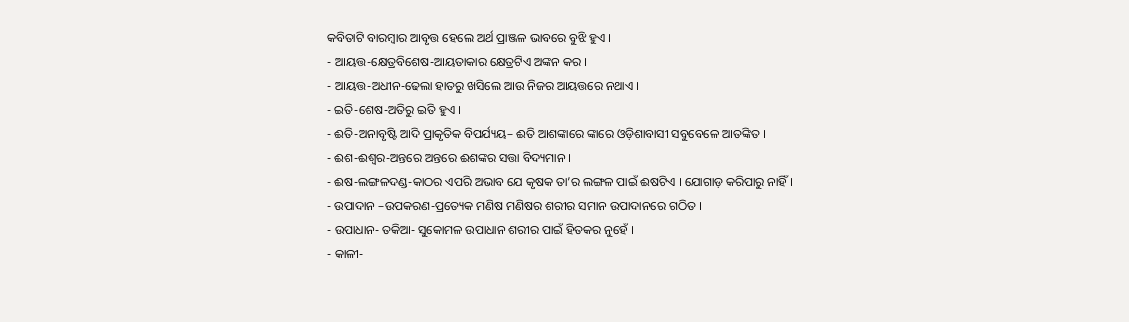କବିତାଟି ବାରମ୍ବାର ଆବୃତ୍ତ ହେଲେ ଅର୍ଥ ପ୍ରାଞ୍ଜଳ ଭାବରେ ବୁଝି ହୁଏ ।
- ଆୟତ୍ତ-କ୍ଷେତ୍ରବିଶେଷ-ଆୟତାକାର କ୍ଷେତ୍ରଟିଏ ଅଙ୍କନ କର ।
- ଆୟତ୍ତ-ଅଧୀନ-ଢେଲା ହାତରୁ ଖସିଲେ ଆଉ ନିଜର ଆୟତ୍ତରେ ନଥାଏ ।
- ଇତି-ଶେଷ-ଅତିରୁ ଇତି ହୁଏ ।
- ଈତି-ଅନାବୃଷ୍ଟି ଆଦି ପ୍ରାକୃତିକ ବିପର୍ଯ୍ୟୟ– ଈତି ଆଶଙ୍କାରେ ଙ୍କାରେ ଓଡ଼ିଶାବାସୀ ସବୁବେଳେ ଆତଙ୍କିତ ।
- ଈଶ-ଈଶ୍ବର-ଅନ୍ତରେ ଅନ୍ତରେ ଈଶଙ୍କର ସତ୍ତା ବିଦ୍ୟମାନ ।
- ଈଷ-ଲଙ୍ଗଳଦଣ୍ଡ-କାଠର ଏପରି ଅଭାବ ଯେ କୃଷକ ତା’ର ଲଙ୍ଗଳ ପାଇଁ ଈଷଟିଏ । ଯୋଗାଡ଼ କରିପାରୁ ନାହିଁ ।
- ଉପାଦାନ –ଉପକରଣ-ପ୍ରତ୍ୟେକ ମଣିଷ ମଣିଷର ଶରୀର ସମାନ ଉପାଦାନରେ ଗଠିତ ।
- ଉପାଧାନ- ତକିଆ- ସୁକୋମଳ ଉପାଧାନ ଶରୀର ପାଇଁ ହିତକର ନୁହେଁ ।
- କାଳୀ-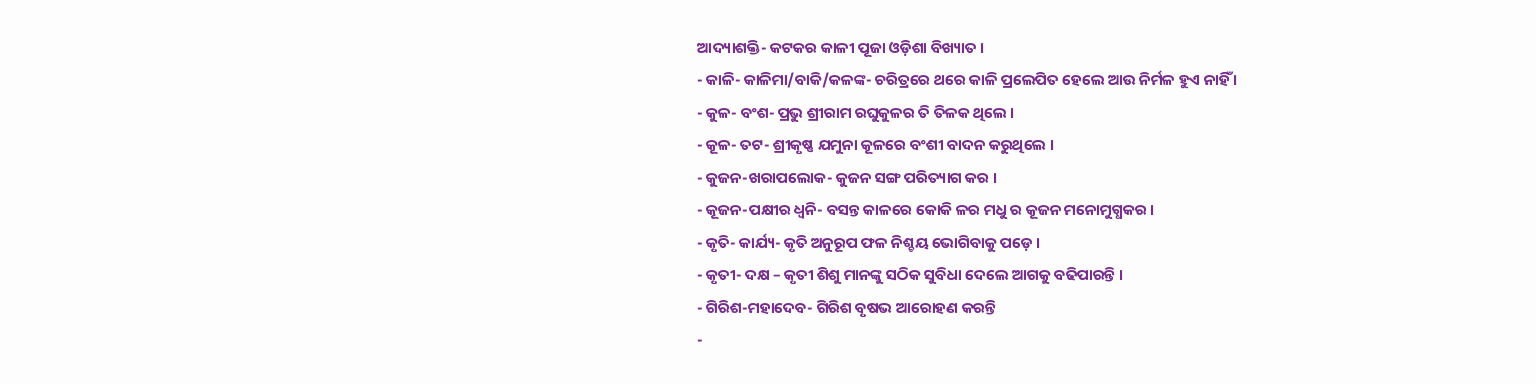ଆଦ୍ୟାଶକ୍ତି- କଟକର କାଳୀ ପୂଜା ଓଡ଼ିଶା ବିଖ୍ୟାତ ।
- କାଳି- କାଳିମା/ବାକି/କଳଙ୍କ- ଚରିତ୍ରରେ ଥରେ କାଳି ପ୍ରଲେପିତ ହେଲେ ଆଉ ନିର୍ମଳ ହୁଏ ନାହିଁ ।
- କୁଳ- ବଂଶ- ପ୍ରଭୁ ଶ୍ରୀରାମ ରଘୁକୁଳର ତି ତିଳକ ଥିଲେ ।
- କୂଳ- ତଟ- ଶ୍ରୀକୃଷ୍ଣ ଯମୁନା କୂଳରେ ବଂଶୀ ବାଦନ କରୁଥିଲେ ।
- କୁଜନ-ଖରାପଲୋକ- କୁଜନ ସଙ୍ଗ ପରିତ୍ୟାଗ କର ।
- କୂଜନ-ପକ୍ଷୀର ଧ୍ୱନି- ବସନ୍ତ କାଳରେ କୋକି ଳର ମଧୁ ର କୂଜନ ମନୋମୁଗ୍ଧକର ।
- କୃତି- କାର୍ଯ୍ୟ- କୃତି ଅନୁରୂପ ଫଳ ନିଶ୍ଚୟ ଭୋଗିବାକୁ ପଡ଼େ ।
- କୃତୀ- ଦକ୍ଷ – କୃତୀ ଶିଶୁ ମାନଙ୍କୁ ସଠିକ ସୁବିଧା ଦେଲେ ଆଗକୁ ବଢିପାରନ୍ତି ।
- ଗିରିଶ-ମହାଦେବ- ଗିରିଶ ବୃଷଭ ଆରୋହଣ କରନ୍ତି
-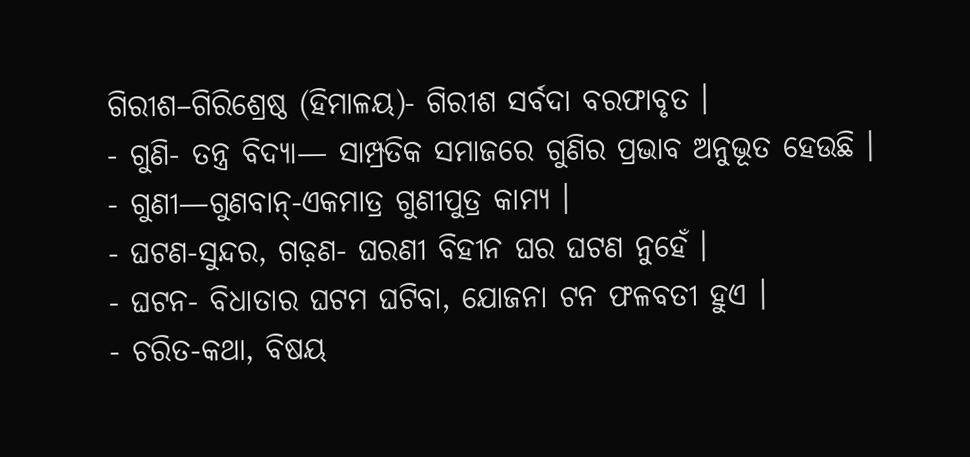ଗିରୀଶ–ଗିରିଶ୍ରେଷ୍ଠ (ହିମାଳୟ)- ଗିରୀଶ ସର୍ବଦା ବରଫାବୃତ ।
- ଗୁଣି- ତନ୍ତ୍ର ବିଦ୍ୟା— ସାମ୍ପ୍ରତିକ ସମାଜରେ ଗୁଣିର ପ୍ରଭାବ ଅନୁଭୂତ ହେଉଛି ।
- ଗୁଣୀ—ଗୁଣବାନ୍-ଏକମାତ୍ର ଗୁଣୀପୁତ୍ର କାମ୍ୟ ।
- ଘଟଣ-ସୁନ୍ଦର, ଗଢ଼ଣ- ଘରଣୀ ବିହୀନ ଘର ଘଟଣ ନୁହେଁ ।
- ଘଟନ- ବିଧାତାର ଘଟମ ଘଟିବା, ଯୋଜନା ଟନ ଫଳବତୀ ହୁଏ ।
- ଚରିତ-କଥା, ବିଷୟ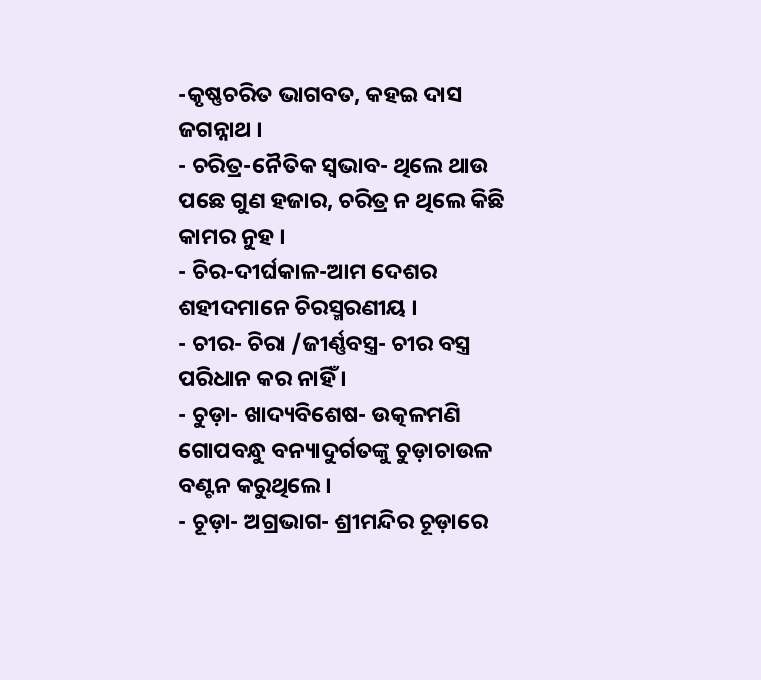-କୃଷ୍ଣଚରିତ ଭାଗବତ, କହଇ ଦାସ ଜଗନ୍ନାଥ ।
- ଚରିତ୍ର-ନୈତିକ ସ୍ୱଭାବ- ଥିଲେ ଥାଉ ପଛେ ଗୁଣ ହଜାର, ଚରିତ୍ର ନ ଥିଲେ କିଛି କାମର ନୁହ ।
- ଚିର-ଦୀର୍ଘକାଳ-ଆମ ଦେଶର ଶହୀଦମାନେ ଚିରସ୍ମରଣୀୟ ।
- ଚୀର- ଚିରା /ଜୀର୍ଣ୍ଣବସ୍ତ୍ର- ଚୀର ବସ୍ତ୍ର ପରିଧାନ କର ନାହିଁ ।
- ଚୁଡ଼ା- ଖାଦ୍ୟବିଶେଷ- ଉତ୍କଳମଣି ଗୋପବନ୍ଧୁ ବନ୍ୟାଦୁର୍ଗତଙ୍କୁ ଚୁଡ଼ାଚାଉଳ ବଣ୍ଟନ କରୁଥିଲେ ।
- ଚୂଡ଼ା- ଅଗ୍ରଭାଗ- ଶ୍ରୀମନ୍ଦିର ଚୂଡ଼ାରେ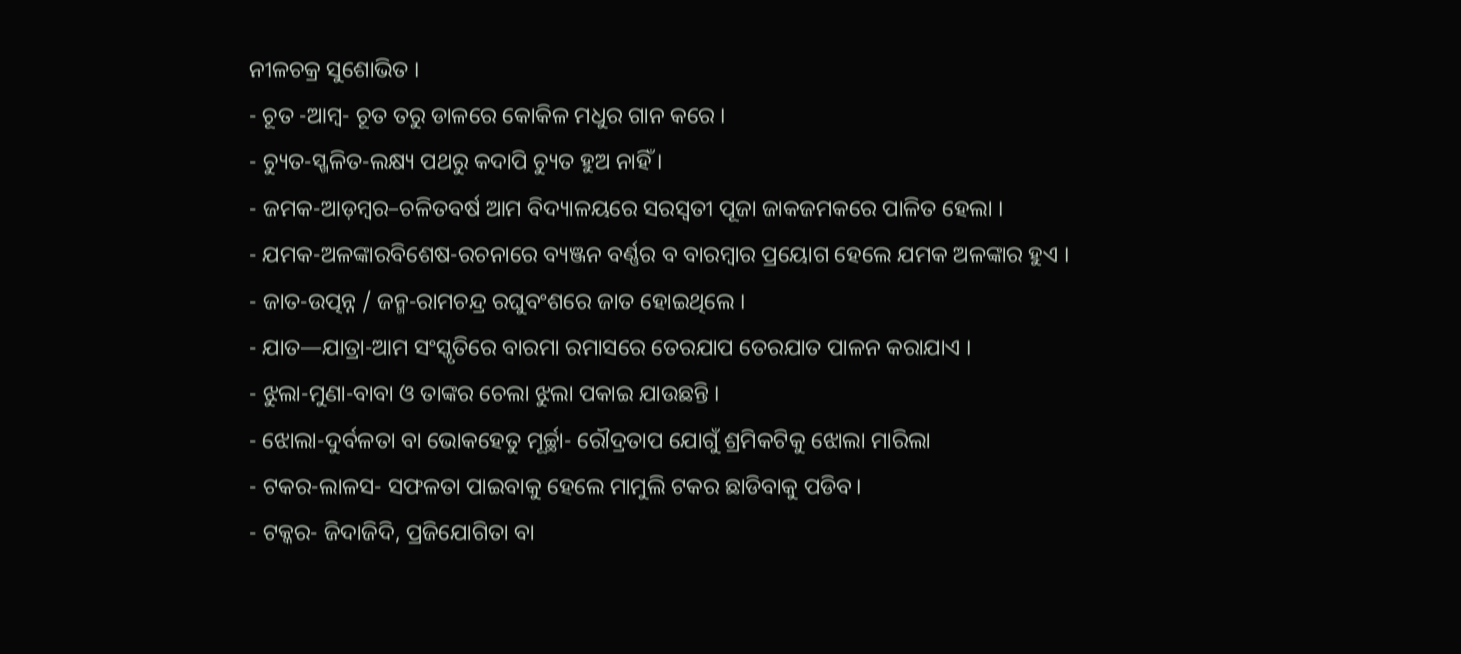ନୀଳଚକ୍ର ସୁଶୋଭିତ ।
- ଚୂତ -ଆମ୍ବ- ଚୂତ ତରୁ ଡାଳରେ କୋକିଳ ମଧୁର ଗାନ କରେ ।
- ଚ୍ୟୁତ-ସ୍ଖଳିତ-ଲକ୍ଷ୍ୟ ପଥରୁ କଦାପି ଚ୍ୟୁତ ହୁଅ ନାହିଁ ।
- ଜମକ-ଆଡ଼ମ୍ବର–ଚଳିତବର୍ଷ ଆମ ବିଦ୍ୟାଳୟରେ ସରସ୍ବତୀ ପୂଜା ଜାକଜମକରେ ପାଳିତ ହେଲା ।
- ଯମକ-ଅଳଙ୍କାରବିଶେଷ-ରଚନାରେ ବ୍ୟଞ୍ଜନ ବର୍ଣ୍ଣର ବ ବାରମ୍ବାର ପ୍ରୟୋଗ ହେଲେ ଯମକ ଅଳଙ୍କାର ହୁଏ ।
- ଜାତ-ଉତ୍ପନ୍ନ / ଜନ୍ମ-ରାମଚନ୍ଦ୍ର ରଘୁବଂଶରେ ଜାତ ହୋଇଥିଲେ ।
- ଯାତ—ଯାତ୍ରା-ଆମ ସଂସ୍କୃତିରେ ବାରମା ରମାସରେ ତେରଯାପ ତେରଯାତ ପାଳନ କରାଯାଏ ।
- ଝୁଲା-ମୁଣା-ବାବା ଓ ତାଙ୍କର ଚେଲା ଝୁଲା ପକାଇ ଯାଉଛନ୍ତି ।
- ଝୋଲା-ଦୁର୍ବଳତା ବା ଭୋକହେତୁ ମୂର୍ଚ୍ଛା- ରୌଦ୍ରତାପ ଯୋଗୁଁ ଶ୍ରମିକଟିକୁ ଝୋଲା ମାରିଲା
- ଟକର-ଲାଳସ- ସଫଳତା ପାଇବାକୁ ହେଲେ ମାମୁଲି ଟକର ଛାଡିବାକୁ ପଡିବ।
- ଟକ୍କର- ଜିଦାଜିଦି, ପ୍ରଜିଯୋଗିତା ବା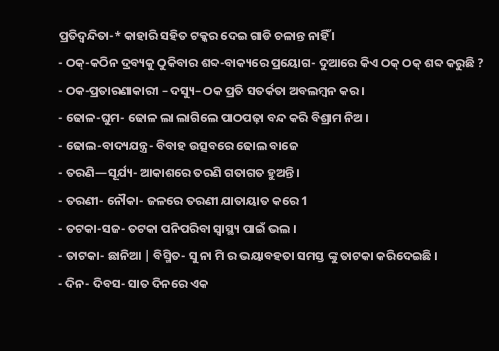ପ୍ରତିଦ୍ବନ୍ଦିତା-* କାହାରି ସହିତ ଟକ୍କର ଦେଇ ଗାଡି ଚଳାନ୍ତ ନାହିଁ ।
- ଠକ୍-କଠିନ ଦ୍ରବ୍ୟକୁ ଠୁକିବାର ଶବ୍ଦ-ବାକ୍ୟରେ ପ୍ରୟୋଗ- ଦୁଆରେ କିଏ ଠକ୍ ଠକ୍ ଶବ୍ଦ କରୁଛି ?
- ଠକ-ପ୍ରତାରଣାକାରୀ – ଦସ୍ୟୁ– ଠକ ପ୍ରତି ସତର୍କତା ଅବଲମ୍ବନ କର ।
- ଢୋଳ-ଘୁମ- ଢୋଳ ଲା ଲାଗିଲେ ପାଠପଢ଼ା ବନ୍ଦ କରି ବିଶ୍ରାମ ନିଅ ।
- ଢୋଲ-ବାଦ୍ୟଯନ୍ତ୍ର- ବିବାହ ଉତ୍ସବରେ ଢୋଲ ବାଜେ
- ତରଣି—ସୂର୍ଯ୍ୟ- ଆକାଶରେ ତରଣି ଗତାଗତ ହୁଅନ୍ତି ।
- ତରଣୀ- ନୌକା- ଜଳରେ ତରଣୀ ଯାତାୟାତ କରେ 1
- ତଟକା-ସଜ- ତଟକା ପନିପରିବା ସ୍ୱାସ୍ଥ୍ୟ ପାଇଁ ଭଲ ।
- ତାଟକା- ଛାନିଆ | ବିସ୍ମିତ- ସୁ ନା ମି ର ଭୟାବହତା ସମସ୍ତ ଙ୍କୁ ତାଟକା କରିଦେଇଛି ।
- ଦିନ- ଦିବସ- ସାତ ଦିନରେ ଏକ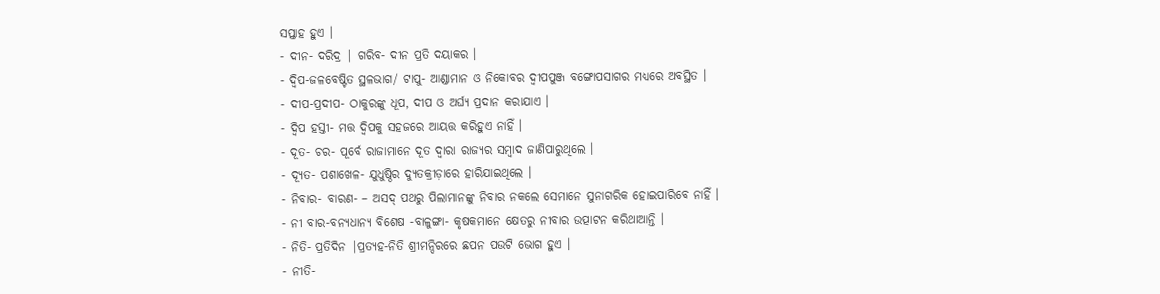ସପ୍ତାହ ହୁଏ ।
- ଦୀନ- ଦରିଦ୍ର | ଗରିବ- ଦୀନ ପ୍ରତି ଦୟାକର ।
- ଦ୍ଵିପ-ଜଳବେଷ୍ଟିତ ସ୍ଥଳଭାଗ/ ଟାପୁ- ଆଣ୍ଡାମାନ ଓ ନିକୋବର ଦ୍ଵୀପପୁଞ୍ଜ ବଙ୍ଗୋପସାଗର ମଧ୍ଯରେ ଅବସ୍ଥିତ ।
- ଦୀପ-ପ୍ରଦୀପ- ଠାକୁରଙ୍କୁ ଧୂପ, ଦୀପ ଓ ଅର୍ଘ୍ୟ ପ୍ରଦାନ କରାଯାଏ ।
- ଦ୍ବିପ ହସ୍ତୀ- ମତ୍ତ ଦ୍ବିପକୁ ସହଜରେ ଆୟତ୍ତ କରିହୁଏ ନାହିଁ ।
- ଦୂତ- ଚର- ପୂର୍ବେ ରାଜାମାନେ ଦୂତ ଦ୍ୱାରା ରାଜ୍ୟର ସମ୍ବାଦ ଜାଣିପାରୁଥିଲେ ।
- ଦ୍ୟୂତ- ପଶାଖେଳ- ଯୁଧୁଷ୍ଠିର ଦ୍ୟୁତକ୍ରୀଡ଼ାରେ ହାରିଯାଇଥିଲେ ।
- ନିବାର- ବାରଣ- – ଅସଦ୍ ପଥରୁ ପିଲାମାନଙ୍କୁ ନିବାର ନକଲେ ସେମାନେ ସୁନାଗରିକ ହୋଇପାରିବେ ନାହିଁ ।
- ନୀ ବାର-ବନ୍ୟଧାନ୍ୟ ବିଶେଷ -ବାଳୁଙ୍ଗା- କୃଷକମାନେ କ୍ଷେତରୁ ନୀବାର ଉତ୍ପାଟନ କରିଥାଆନ୍ତି ।
- ନିତି- ପ୍ରତିଦିନ |ପ୍ରତ୍ୟହ-ନିତି ଶ୍ରୀମନ୍ଦିରରେ ଛପନ ପଉଟି ଭୋଗ ହୁଏ ।
- ନୀତି-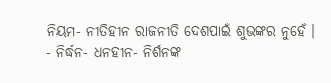ନିୟମ- ନୀତିହୀନ ରାଜନୀତି ଦେଶପାଇଁ ଶୁଭଙ୍କର ନୁହେଁ ।
- ନିର୍ଦ୍ଧନ- ଧନହୀନ- ନିର୍ଶନଙ୍କ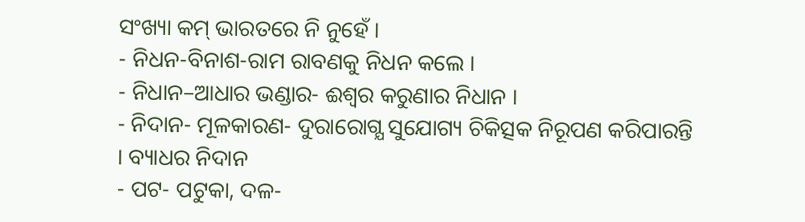ସଂଖ୍ୟା କମ୍ ଭାରତରେ ନି ନୁହେଁ ।
- ନିଧନ-ବିନାଶ-ରାମ ରାବଣକୁ ନିଧନ କଲେ ।
- ନିଧାନ–ଆଧାର ଭଣ୍ଡାର- ଈଶ୍ୱର କରୁଣାର ନିଧାନ ।
- ନିଦାନ- ମୂଳକାରଣ- ଦୁରାରୋଗ୍ଯ ସୁଯୋଗ୍ୟ ଚିକିତ୍ସକ ନିରୂପଣ କରିପାରନ୍ତି । ବ୍ୟାଧର ନିଦାନ
- ପଟ- ପଟୁକା, ଦଳ-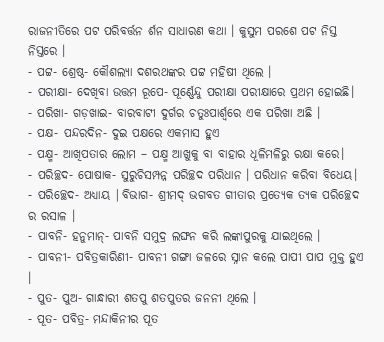ରାଜନୀତିରେ ପଟ ପରିବର୍ତ୍ତନ ର୍ଶନ ସାଧାରଣ କଥା । କୁସୁମ ପରଶେ ପଟ ନିସ୍ତ ନିସ୍ତରେ ।
- ପଟ୍ଟ- ଶ୍ରେଷ୍ଠ- କୌଶଲ୍ୟା ଦଶରଥଙ୍କର ପଟ୍ଟ ମହିଷୀ ଥିଲେ ।
- ପରୀକ୍ଷା- ଦେଖିବା ଉତ୍ତମ ରୂପେ- ପୂର୍ଣ୍ଣେନ୍ଦୁ ପରୀକ୍ଷା ପରୀକ୍ଷାରେ ପ୍ରଥମ ହୋଇଛି।
- ପରିଖା- ଗଡ଼ଖାଇ- ବାରବାଟୀ ଦୁର୍ଗର ଚତୁଃପାର୍ଶ୍ଵରେ ଏକ ପରିଖା ଅଛି ।
- ପକ୍ଷ- ପନ୍ଦରଦିନ- ଦୁଇ ପକ୍ଷରେ ଏକମାସ ହୁଏ
- ପକ୍ଷ୍ମ- ଆଖିପତାର ଲୋମ – ପକ୍ଷ୍ମ ଆଖୁକୁ ବା ବାହାର ଧୂଳିମଳିରୁ ରକ୍ଷା କରେ।
- ପରିଚ୍ଛଦ- ପୋଷାକ- ସୁରୁଚିସମ୍ପନ୍ନ ପରିଚ୍ଛଦ ପରିଧାନ । ପରିଧାନ କରିବା ବିଧେୟ।
- ପରିଚ୍ଛେଦ- ଅଧ୍ୟାୟ |ବିଭାଗ- ଶ୍ରୀମଦ୍ ଭଗବତ ଗୀତାର ପ୍ରତ୍ୟେକ ତ୍ଯକ ପରିଚ୍ଛେଦ ର ରସାଳ ।
- ପାବନି- ହନୁମାନ୍- ପାବନି ସମୁଦ୍ର ଲଙ୍ଘନ କରି ଲଙ୍କାପୁରକୁ ଯାଇଥିଲେ ।
- ପାବନୀ- ପବିତ୍ରକାରିଣୀ- ପାବନୀ ଗଙ୍ଗା ଜଳରେ ସ୍ନାନ କଲେ ପାପୀ ପାପ ମୁକ୍ତ ହୁଏ ।
- ପୁତ- ପୁଅ- ଗାନ୍ଧାରୀ ଶତପୁ ଶତପୁତର ଜନନୀ ଥିଲେ ।
- ପୂତ- ପବିତ୍ର- ମନ୍ଦାକିନୀର ପୂତ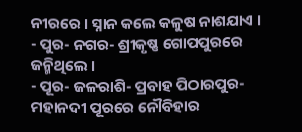ନୀରରେ । ସ୍ନାନ କଲେ କଳୁଷ ନାଶଯାଏ ।
- ପୁର- ନଗର- ଶ୍ରୀକୃଷ୍ଣ ଗୋପପୁରରେ ଜନ୍ମିଥିଲେ ।
- ପୂର- ଜଳରାଶି- ପ୍ରବାହ ପିଠାରପୁର- ମହାନଦୀ ପୂରରେ ନୌବିହାର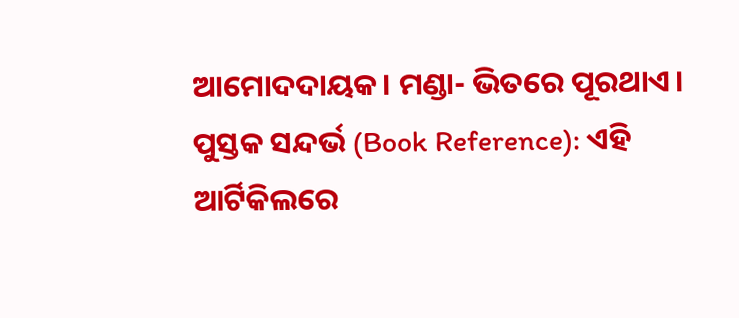ଆମୋଦଦାୟକ। ମଣ୍ଡା- ଭିତରେ ପୂରଥାଏ।
ପୁସ୍ତକ ସନ୍ଦର୍ଭ (Book Reference): ଏହି ଆର୍ଟିକିଲରେ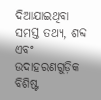ଦିଆଯାଇଥିବା ସମସ୍ତ ତଥ୍ୟ, ଶବ୍ଦ ଏବଂ ଉଦାହରଣଗୁଡ଼ିକ ବିଶିଷ୍ଟ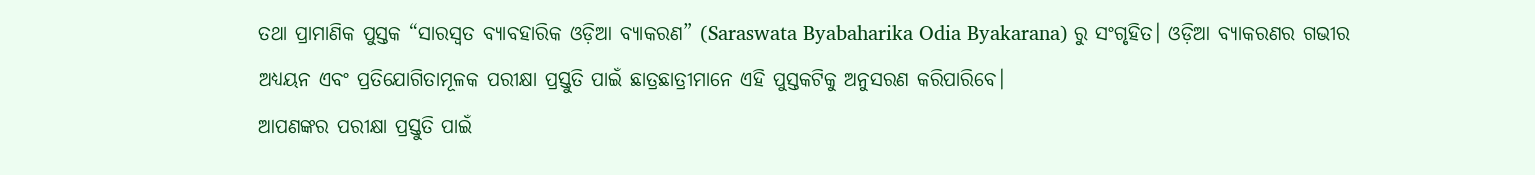ତଥା ପ୍ରାମାଣିକ ପୁସ୍ତକ “ସାରସ୍ବତ ବ୍ୟାବହାରିକ ଓଡ଼ିଆ ବ୍ୟାକରଣ” (Saraswata Byabaharika Odia Byakarana) ରୁ ସଂଗୃହିତ। ଓଡ଼ିଆ ବ୍ୟାକରଣର ଗଭୀର ଅଧ୍ୟୟନ ଏବଂ ପ୍ରତିଯୋଗିତାମୂଳକ ପରୀକ୍ଷା ପ୍ରସ୍ତୁତି ପାଇଁ ଛାତ୍ରଛାତ୍ରୀମାନେ ଏହି ପୁସ୍ତକଟିକୁ ଅନୁସରଣ କରିପାରିବେ।
ଆପଣଙ୍କର ପରୀକ୍ଷା ପ୍ରସ୍ତୁତି ପାଇଁ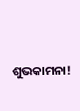ଶୁଭକାମନା!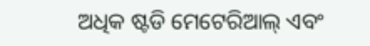ଅଧିକ ଷ୍ଟଡି ମେଟେରିଆଲ୍ ଏବଂ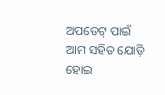ଅପଡେଟ୍ ପାଇଁ ଆମ ସହିତ ଯୋଡ଼ି ହୋଇ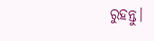ରୁହନ୍ତୁ।